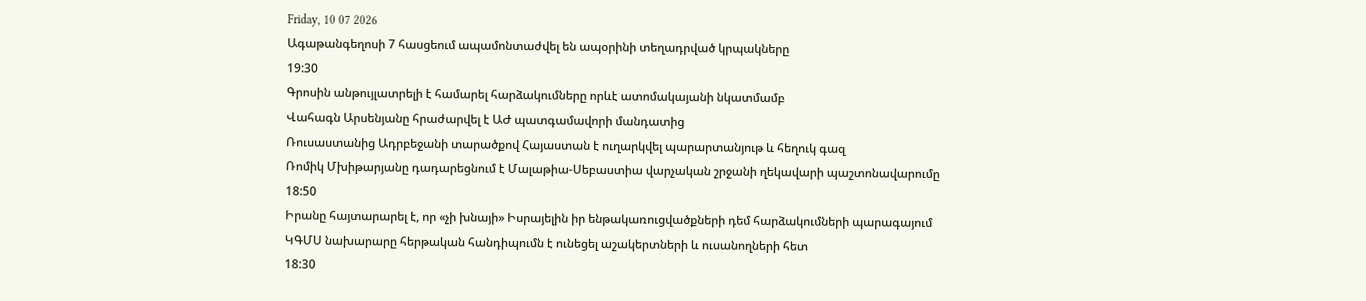Friday, 10 07 2026
Ագաթանգեղոսի 7 հասցեում ապամոնտաժվել են ապօրինի տեղադրված կրպակները
19:30
Գրոսին անթույլատրելի է համարել հարձակումները որևէ ատոմակայանի նկատմամբ
Վահագն Արսենյանը հրաժարվել է ԱԺ պատգամավորի մանդատից
Ռուսաստանից Ադրբեջանի տարածքով Հայաստան է ուղարկվել պարարտանյութ և հեղուկ գազ
Ռոմիկ Մխիթարյանը դադարեցնում է Մալաթիա-Սեբաստիա վարչական շրջանի ղեկավարի պաշտոնավարումը
18:50
Իրանը հայտարարել է, որ «չի խնայի» Իսրայելին իր ենթակառուցվածքների դեմ հարձակումների պարագայում
ԿԳՄՍ նախարարը հերթական հանդիպումն է ունեցել աշակերտների և ուսանողների հետ
18:30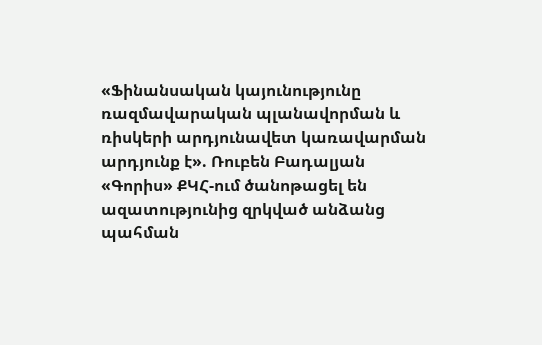«Ֆինանսական կայունությունը ռազմավարական պլանավորման և ռիսկերի արդյունավետ կառավարման արդյունք է». Ռուբեն Բադալյան
«Գորիս» ՔԿՀ-ում ծանոթացել են ազատությունից զրկված անձանց պահման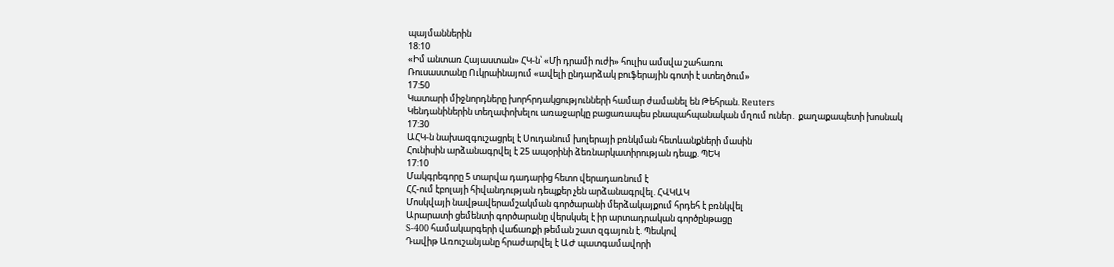պայմաններին
18:10
«Իմ անտառ Հայաստան» ՀԿ-ն՝ «Մի դրամի ուժի» հուլիս ամսվա շահառու
Ռուսաստանը Ուկրաինայում «ավելի ընդարձակ բուֆերային գոտի է ստեղծում»
17:50
Կատարի միջնորդները խորհրդակցությունների համար ժամանել են Թեհրան. Reuters
Կենդանիներին տեղափոխելու առաջարկը բացառապես բնապահպանական մղում ուներ․ քաղաքապետի խոսնակ
17:30
ԱՀԿ-ն նախազգուշացրել է Սուդանում խոլերայի բռնկման հետևանքների մասին
Հունիսին արձանագրվել է 25 ապօրինի ձեռնարկատիրության դեպք. ՊԵԿ
17:10
Մակգրեգորը 5 տարվա դադարից հետո վերադառնում է
ՀՀ-ում էբոլայի հիվանդության դեպքեր չեն արձանագրվել. ՀՎԿԱԿ
Մոսկվայի նավթավերամշակման գործարանի մերձակայքում հրդեհ է բռնկվել
Արարատի ցեմենտի գործարանը վերսկսել է իր արտադրական գործընթացը
S-400 համակարգերի վաճառքի թեման շատ զգայուն է. Պեսկով
Դավիթ Առուշանյանը հրաժարվել է ԱԺ պատգամավորի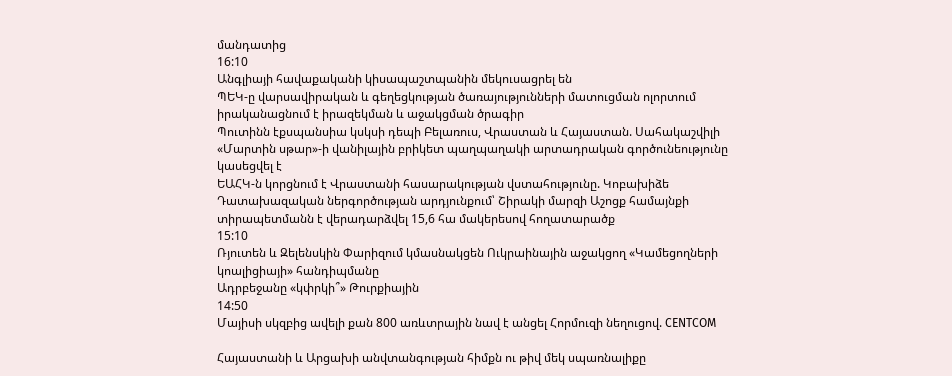մանդատից
16:10
Անգլիայի հավաքականի կիսապաշտպանին մեկուսացրել են
ՊԵԿ-ը վարսավիրական և գեղեցկության ծառայությունների մատուցման ոլորտում իրականացնում է իրազեկման և աջակցման ծրագիր
Պուտինն էքսպանսիա կսկսի դեպի Բելառուս, Վրաստան և Հայաստան. Սահակաշվիլի
«Մարտին սթար»-ի վանիլային բրիկետ պաղպաղակի արտադրական գործունեությունը կասեցվել է
ԵԱՀԿ-ն կորցնում է Վրաստանի հասարակության վստահությունը. Կոբախիձե
Դատախազական ներգործության արդյունքում՝ Շիրակի մարզի Աշոցք համայնքի տիրապետմանն է վերադարձվել 15,6 հա մակերեսով հողատարածք
15:10
Ռյուտեն և Զելենսկին Փարիզում կմասնակցեն Ուկրաինային աջակցող «Կամեցողների կոալիցիայի» հանդիպմանը
Ադրբեջանը «կփրկի՞» Թուրքիային
14:50
Մայիսի սկզբից ավելի քան 800 առևտրային նավ է անցել Հորմուզի նեղուցով. CENTCOM

Հայաստանի և Արցախի անվտանգության հիմքն ու թիվ մեկ սպառնալիքը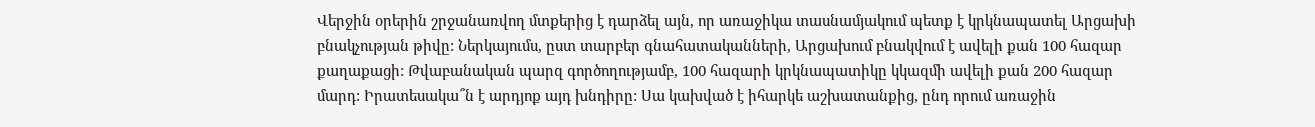Վերջին օրերին շրջանառվող մտքերից է դարձել այն, որ առաջիկա տասնամյակում պետք է կրկնապատել Արցախի բնակչության թիվը: Ներկայումս, ըստ տարբեր գնահատականների, Արցախում բնակվում է ավելի քան 100 հազար քաղաքացի: Թվաբանական պարզ գործողությամբ, 100 հազարի կրկնապատիկը կկազմի ավելի քան 200 հազար մարդ: Իրատեսակա՞ն է արդյոք այդ խնդիրը: Սա կախված է իհարկե աշխատանքից, ընդ որում առաջին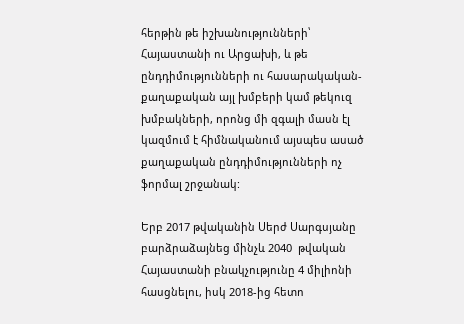հերթին թե իշխանությունների՝ Հայաստանի ու Արցախի, և թե ընդդիմությունների ու հասարակական-քաղաքական այլ խմբերի կամ թեկուզ խմբակների, որոնց մի զգալի մասն էլ կազմում է հիմնականում այսպես ասած քաղաքական ընդդիմությունների ոչ ֆորմալ շրջանակ:

Երբ 2017 թվականին Սերժ Սարգսյանը բարձրաձայնեց մինչև 2040  թվական Հայաստանի բնակչությունը 4 միլիոնի հասցնելու, իսկ 2018-ից հետո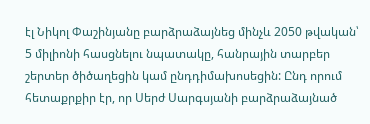էլ Նիկոլ Փաշինյանը բարձրաձայնեց մինչև 2050 թվական՝ 5 միլիոնի հասցնելու նպատակը, հանրային տարբեր շերտեր ծիծաղեցին կամ ընդդիմախոսեցին: Ընդ որում հետաքրքիր էր, որ Սերժ Սարգսյանի բարձրաձայնած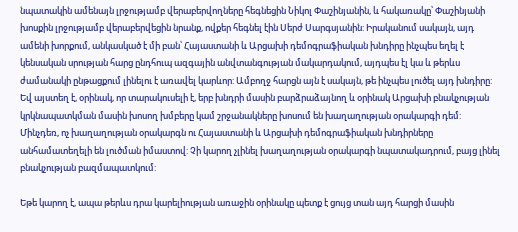նպատակին ամենայն լրջությամբ վերաբերվողները հեգնեցին Նիկոլ Փաշինյանին, և հակառակը՝ Փաշինյանի խոսքին լրջությամբ վերաբերվեցին նրանք, ովքեր հեգնել էին Սերժ Սարգսյանին: Իրականում սակայն, այդ ամենի խորքում, անկասկած է մի բան՝ Հայաստանի և Արցախի դեմոգրաֆիական խնդիրը ինչպես եղել է կենսական սրության հարց ընդհուպ ազգային անվտանգության մակարդակում, այդպես էլ կա և թերևս ժամանակի ընթացքում լինելու է առավել կարևոր: Ամբողջ հարցն այն է սակայն, թե ինչպես լուծել այդ խնդիրը: Եվ այստեղ է, օրինակ, որ տարակուսելի է, երբ խնդրի մասին բարձրաձայնող և օրինակ Արցախի բնակչության կրկնապատկման մասին խոսող խմբերը կամ շրջանակները խոսում են խաղաղության օրակարգի դեմ: Մինչդեռ, ոչ խաղաղության օրակարգն ու Հայաստանի և Արցախի դեմոգրաֆիական խնդիրները անհամատեղելի են լուծման իմաստով: Չի կարող չլինել խաղաղության օրակարգի նպատակադրում, բայց լինել բնակչության բազմապատկում:

Եթե կարող է, ապա թերևս դրա կարելիության առաջին օրինակը պետք է ցույց տան այդ հարցի մասին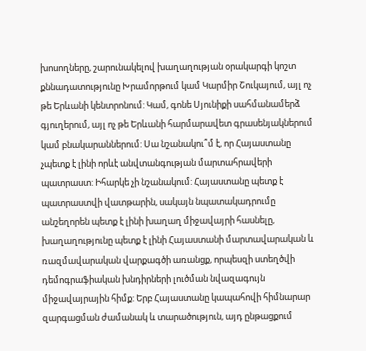խոսողները, շարունակելով խաղաղության օրակարգի կոշտ քննադատությունը Խրամորթում կամ Կարմիր Շուկայում, այլ ոչ թե Երևանի կենտրոնում: Կամ, գոնե Սյունիքի սահմանամերձ գյուղերում, այլ ոչ թե Երևանի հարմարավետ գրասենյակներում կամ բնակարաններում: Սա նշանակու՞մ է, որ Հայաստանը չպետք է լինի որևէ անվտանգության մարտահրավերի պատրաստ: Իհարկե չի նշանակում: Հայաստանը պետք է պատրաստվի վատթարին, սակայն նպատակադրումը անշեղորեն պետք է լինի խաղաղ միջավայրի հասնելը, խաղաղությունը պետք է լինի Հայաստանի մարտավարական և ռազմավարական վարքագծի առանցք, որպեսզի ստեղծվի դեմոգրաֆիական խնդիրների լուծման նվազագույն միջավայրային հիմք: Երբ Հայաստանը կապահովի հիմնարար զարգացման ժամանակ և տարածություն, այդ ընթացքում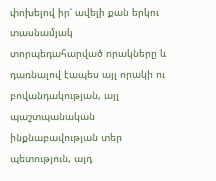փոխելով իր՝ ավելի քան երկու տասնամյակ տորպեդահարված որակները և դառնալով էապես այլ որակի ու բովանդակության, այլ պաշտպանական ինքնաբավության տեր պետություն, այդ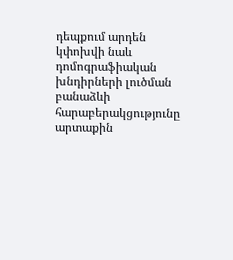դեպքում արդեն կփոխվի նաև դոմոգրաֆիական խնդիրների լուծման բանաձևի հարաբերակցությունը արտաքին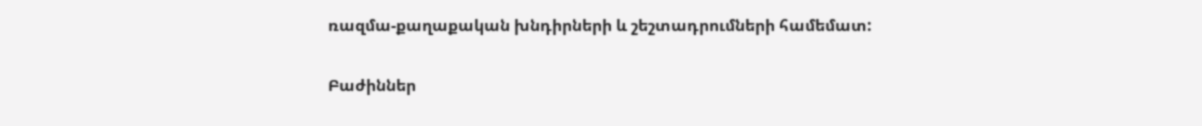ռազմա-քաղաքական խնդիրների և շեշտադրումների համեմատ:

Բաժիններ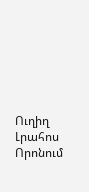Ուղիղ
Լրահոս
Որոնում